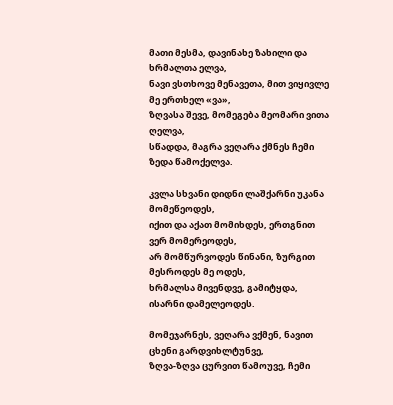მათი მესმა‚ დავინახე ზახილი და ხრმალთა ელვა‚
ნავი ვსთხოვე მენავეთა‚ მით ვიყივლე მე ერთხელ «ვა»‚
ზღვასა შევე‚ მომეგება მეომარი ვითა ღელვა‚
სწადდა‚ მაგრა ვეღარა ქმნეს ჩემი ზედა წამოქელვა.

კვლა სხვანი დიდნი ლაშქარნი უკანა მომეწეოდეს‚
იქით და აქათ მომიხდეს‚ ერთგნით ვერ მომერეოდეს‚
არ მომწურვოდეს წინანი‚ ზურგით მესროდეს მე ოდეს‚
ხრმალსა მივენდვე‚ გამიტყდა‚ ისარნი დამელეოდეს.

მომეჯარნეს‚ ვეღარა ვქმენ‚ ნავით ცხენი გარდვიხლტუნვე‚
ზღვა-ზღვა ცურვით წამოუვე‚ ჩემი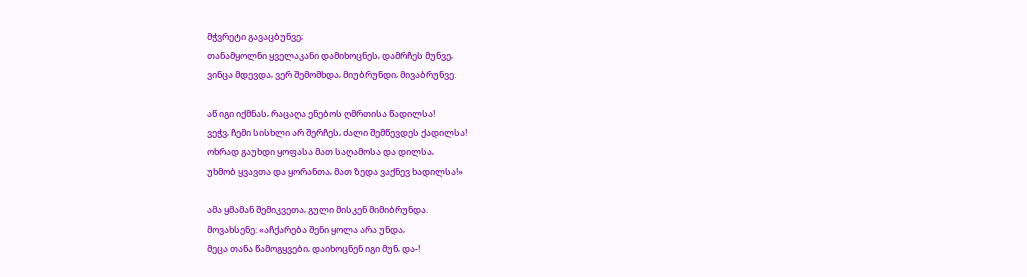მჭვრეტი გავაცბუნვე;
თანამყოლნი ყველაკანი დამიხოცნეს‚ დამრჩეს მუნვე‚
ვინცა მდევდა‚ ვერ შემომხდა‚ მიუბრუნდი‚ მივაბრუნვე.

აწ იგი იქმნას‚ რაცაღა ენებოს ღმრთისა წადილსა!
ვეჭვ‚ ჩემი სისხლი არ შერჩეს‚ ძალი შემწევდეს ქადილსა!
ოხრად გაუხდი ყოფასა მათ საღამოსა და დილსა‚
უხმობ ყვავთა და ყორანთა‚ მათ ზედა ვაქნევ ხადილსა!»

ამა ყმამან შემიკვეთა‚ გული მისკენ მიმიბრუნდა.
მოვახსენე: «აჩქარება შენი ყოლა არა უნდა‚
მეცა თანა წამოგყვები‚ დაიხოცნენ იგი მუნ‚ და-!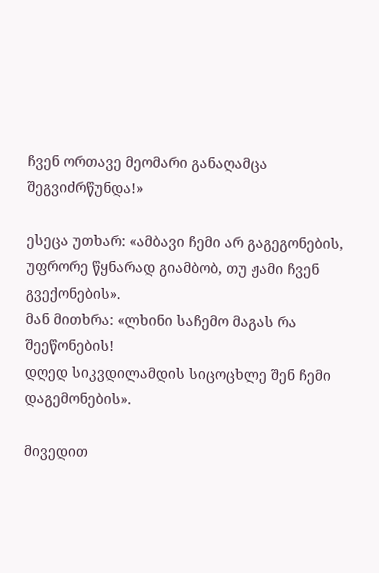ჩვენ ორთავე მეომარი განაღამცა შეგვიძრწუნდა!»

ესეცა უთხარ: «ამბავი ჩემი არ გაგეგონების‚
უფრორე წყნარად გიამბობ‚ თუ ჟამი ჩვენ გვექონების».
მან მითხრა: «ლხინი საჩემო მაგას რა შეეწონების!
დღედ სიკვდილამდის სიცოცხლე შენ ჩემი დაგემონების».

მივედით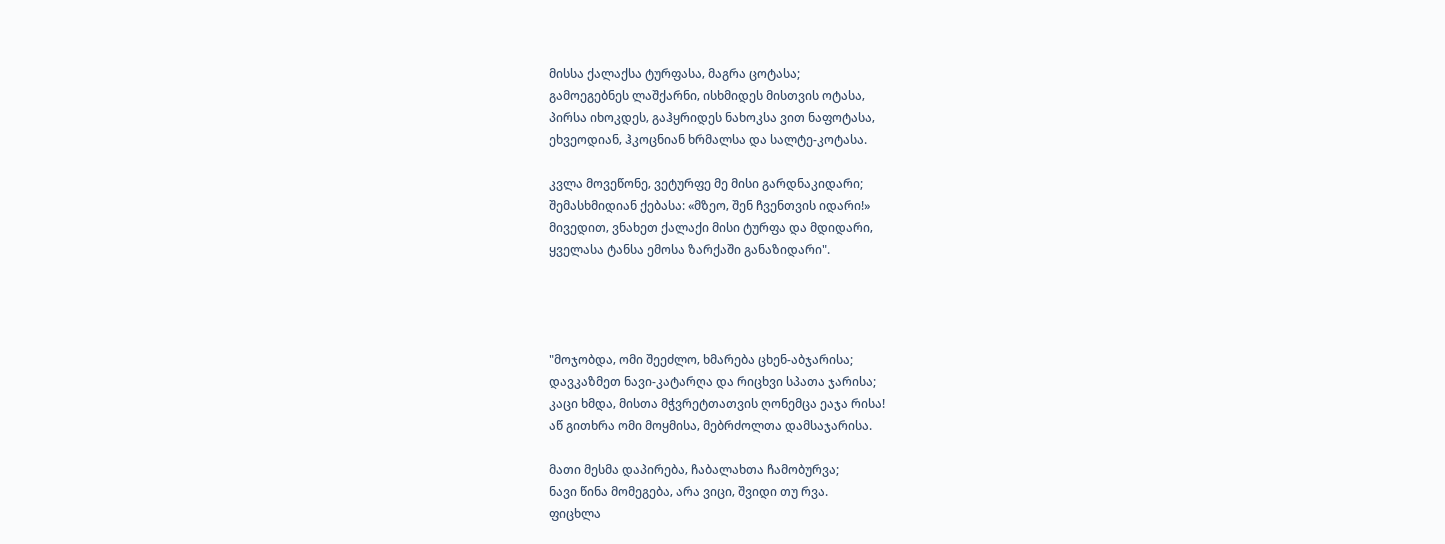მისსა ქალაქსა ტურფასა‚ მაგრა ცოტასა;
გამოეგებნეს ლაშქარნი‚ ისხმიდეს მისთვის ოტასა‚
პირსა იხოკდეს‚ გაჰყრიდეს ნახოკსა ვით ნაფოტასა‚
ეხვეოდიან‚ ჰკოცნიან ხრმალსა და სალტე-კოტასა.

კვლა მოვეწონე‚ ვეტურფე მე მისი გარდნაკიდარი;
შემასხმიდიან ქებასა: «მზეო‚ შენ ჩვენთვის იდარი!»
მივედით‚ ვნახეთ ქალაქი მისი ტურფა და მდიდარი‚
ყველასა ტანსა ემოსა ზარქაში განაზიდარი".




"მოჯობდა‚ ომი შეეძლო‚ ხმარება ცხენ-აბჯარისა;
დავკაზმეთ ნავი-კატარღა და რიცხვი სპათა ჯარისა;
კაცი ხმდა‚ მისთა მჭვრეტთათვის ღონემცა ეაჯა რისა!
აწ გითხრა ომი მოყმისა‚ მებრძოლთა დამსაჯარისა.

მათი მესმა დაპირება‚ ჩაბალახთა ჩამობურვა;
ნავი წინა მომეგება‚ არა ვიცი‚ შვიდი თუ რვა.
ფიცხლა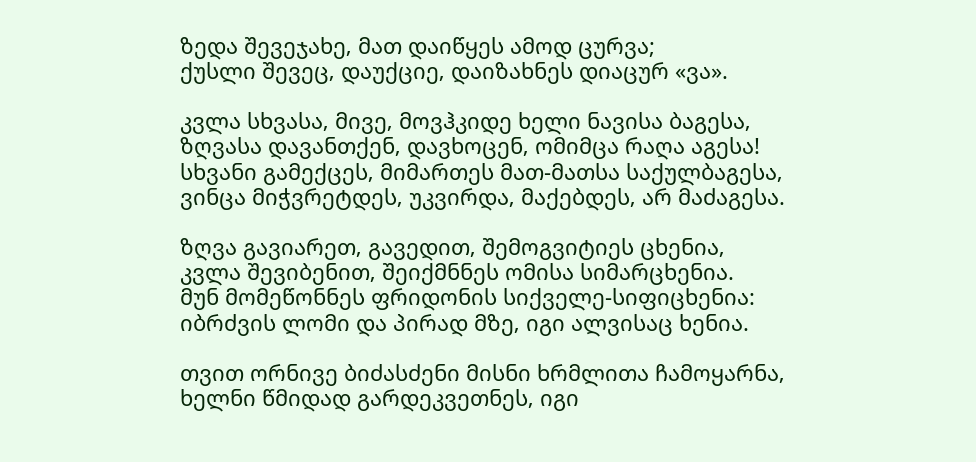ზედა შევეჯახე‚ მათ დაიწყეს ამოდ ცურვა;
ქუსლი შევეც‚ დაუქციე‚ დაიზახნეს დიაცურ «ვა».

კვლა სხვასა‚ მივე‚ მოვჰკიდე ხელი ნავისა ბაგესა‚
ზღვასა დავანთქენ‚ დავხოცენ‚ ომიმცა რაღა აგესა!
სხვანი გამექცეს‚ მიმართეს მათ-მათსა საქულბაგესა‚
ვინცა მიჭვრეტდეს‚ უკვირდა‚ მაქებდეს‚ არ მაძაგესა.

ზღვა გავიარეთ‚ გავედით‚ შემოგვიტიეს ცხენია‚
კვლა შევიბენით‚ შეიქმნნეს ომისა სიმარცხენია.
მუნ მომეწონნეს ფრიდონის სიქველე-სიფიცხენია:
იბრძვის ლომი და პირად მზე‚ იგი ალვისაც ხენია.

თვით ორნივე ბიძასძენი მისნი ხრმლითა ჩამოყარნა‚
ხელნი წმიდად გარდეკვეთნეს‚ იგი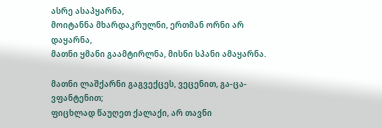ასრე ასაპყარნა‚
მოიტანნა მხარდაკრულნი‚ ერთმან ორნი არ დაყარნა‚
მათნი ყმანი გაამტირლნა‚ მისნი სპანი ამაყარნა.

მათნი ლაშქარნი გაგვექცეს‚ ვეცენით‚ გა-ცა-ვფანტენით;
ფიცხლად წაუღეთ ქალაქი‚ არ თავნი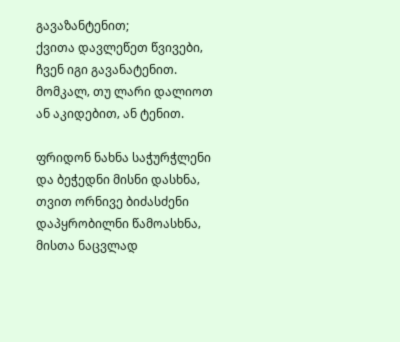გავაზანტენით;
ქვითა დავლეწეთ წვივები‚ ჩვენ იგი გავანატენით.
მომკალ‚ თუ ლარი დალიოთ ან აკიდებით‚ ან ტენით.

ფრიდონ ნახნა საჭურჭლენი და ბეჭედნი მისნი დასხნა‚
თვით ორნივე ბიძასძენი დაპყრობილნი წამოასხნა‚
მისთა ნაცვლად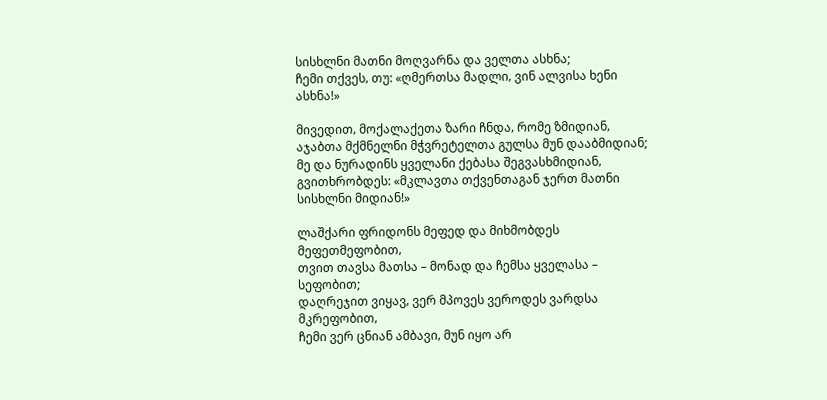სისხლნი მათნი მოღვარნა და ველთა ასხნა;
ჩემი თქვეს‚ თუ: «ღმერთსა მადლი‚ ვინ ალვისა ხენი ასხნა!»

მივედით‚ მოქალაქეთა ზარი ჩნდა‚ რომე ზმიდიან‚
აჯაბთა მქმნელნი მჭვრეტელთა გულსა მუნ დააბმიდიან;
მე და ნურადინს ყველანი ქებასა შეგვასხმიდიან‚
გვითხრობდეს: «მკლავთა თქვენთაგან ჯერთ მათნი სისხლნი მიდიან!»

ლაშქარი ფრიდონს მეფედ და მიხმობდეს მეფეთმეფობით‚
თვით თავსა მათსა – მონად და ჩემსა ყველასა – სეფობით;
დაღრეჯით ვიყავ‚ ვერ მპოვეს ვეროდეს ვარდსა მკრეფობით‚
ჩემი ვერ ცნიან ამბავი‚ მუნ იყო არ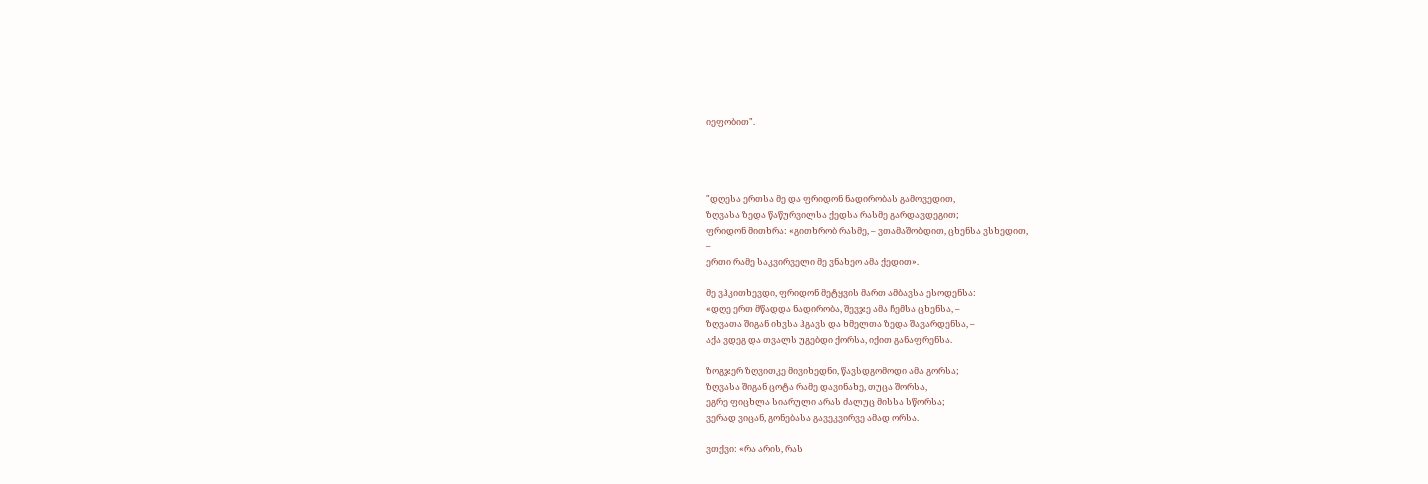იეფობით".




"დღესა ერთსა მე და ფრიდონ ნადირობას გამოვედით‚
ზღვასა ზედა წაწურვილსა ქედსა რასმე გარდავდეგით;
ფრიდონ მითხრა: «გითხრობ რასმე‚ – ვთამაშობდით‚ ცხენსა ვსხედით‚
–
ერთი რამე საკვირველი მე ვნახეო ამა ქედით».

მე ვჰკითხევდი‚ ფრიდონ მეტყვის მართ ამბავსა ესოდენსა:
«დღე ერთ მწადდა ნადირობა‚ შევჯე ამა ჩემსა ცხენსა‚ –
ზღვათა შიგან იხვსა ჰგავს და ხმელთა ზედა შავარდენსა‚ –
აქა ვდეგ და თვალს უგებდი ქორსა‚ იქით განაფრენსა.

ზოგჯერ ზღვითკე მივიხედნი‚ წავსდგომოდი ამა გორსა;
ზღვასა შიგან ცოტა რამე დავინახე‚ თუცა შორსა‚
ეგრე ფიცხლა სიარული არას ძალუც მისსა სწორსა;
ვერად ვიცან‚ გონებასა გავეკვირვე ამად ორსა.

ვთქვი: «რა არის‚ რას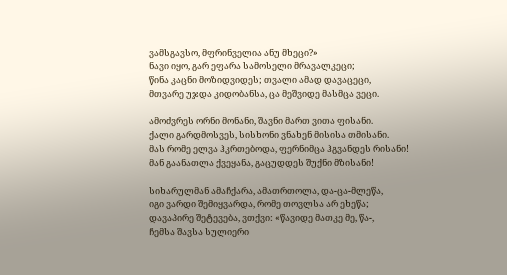ვამსგავსო‚ მფრინველია ანუ მხეცი?»
ნავი იყო‚ გარ ეფარა სამოსელი მრავალკეცი;
წინა კაცნი მოზიდვიდეს; თვალი ამად დავაცეცი‚
მთვარე უჯდა კიდობანსა‚ ცა მეშვიდე მასმცა ვეცი.

ამოძვრეს ორნი მონანი‚ შავნი მართ ვითა ფისანი.
ქალი გარდმოსვეს‚ სისხონი ვნახენ მისისა თმისანი.
მას რომე ელვა ჰკრთებოდა‚ ფერნიმცა ჰგვანდეს რისანი!
მან გაანათლა ქვეყანა‚ გაცუდდეს შუქნი მზისანი!

სიხარულმან ამაჩქარა‚ ამათრთოლა‚ და-ცა-მლეწა‚
იგი ვარდი შემიყვარდა‚ რომე თოვლსა არ ეხეწა;
დავაპირე შეტევება‚ ვთქვი: «წავიდე მათკე მე‚ წა-‚
ჩემსა შავსა სულიერი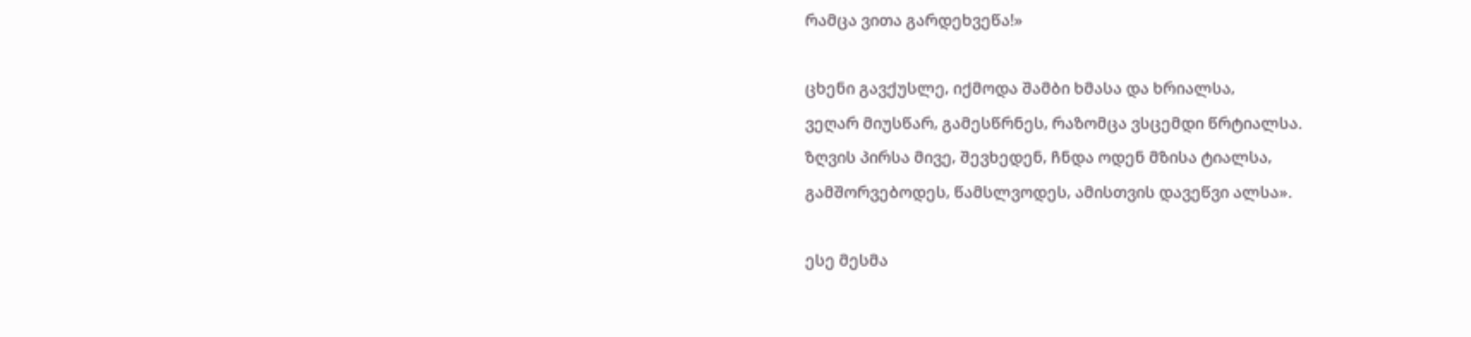რამცა ვითა გარდეხვეწა!»

ცხენი გავქუსლე‚ იქმოდა შამბი ხმასა და ხრიალსა‚
ვეღარ მიუსწარ‚ გამესწრნეს‚ რაზომცა ვსცემდი წრტიალსა.
ზღვის პირსა მივე‚ შევხედენ‚ ჩნდა ოდენ მზისა ტიალსა‚
გამშორვებოდეს‚ წამსლვოდეს‚ ამისთვის დავეწვი ალსა».

ესე მესმა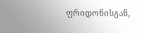ფრიდონისგან‚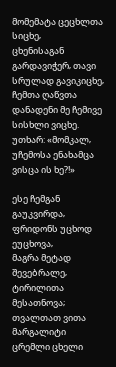მომემატა ცეცხლთა სიცხე‚
ცხენისაგან გარდავიჭერ‚ თავი სრულად გავიკიცხე‚
ჩემთა ღაწვთა დანადენი მე ჩემივე სისხლი ვიცხე.
უთხარ: «მომკალ‚ უჩემოსა ენახამცა ვისცა ის ხე?!»

ესე ჩემგან გაუკვირდა‚ ფრიდონს უცხოდ ეუცხოვა‚
მაგრა მეტად შევებრალე‚ ტირილითა მესათნოვა;
თვალთათ ვითა მარგალიტი ცრემლი ცხელი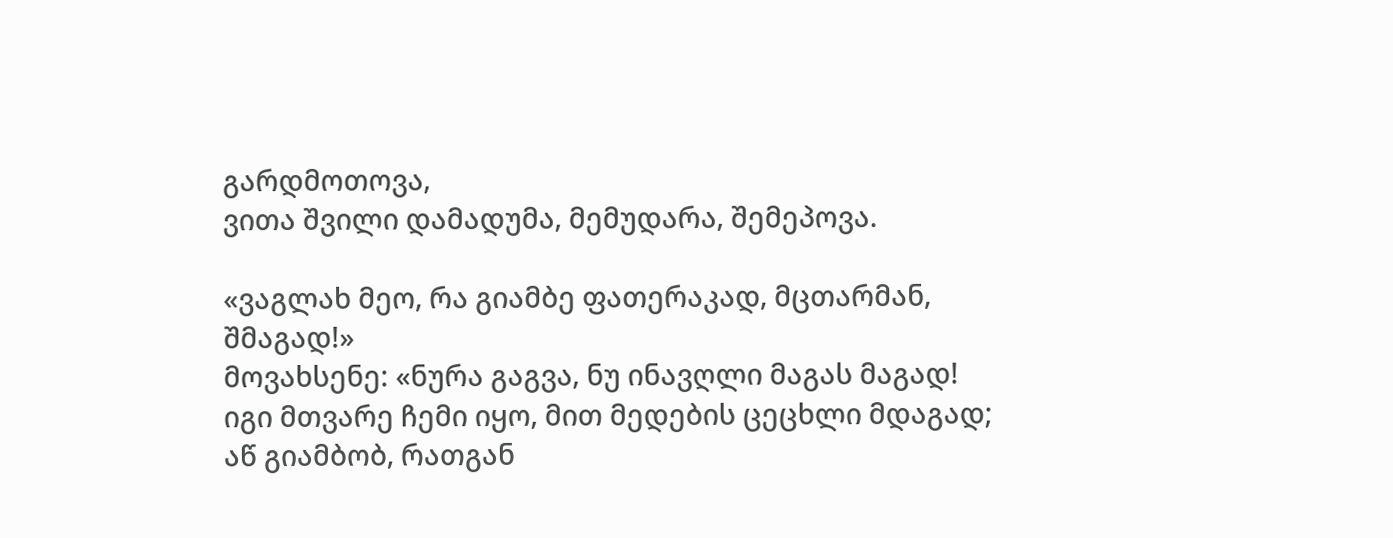გარდმოთოვა‚
ვითა შვილი დამადუმა‚ მემუდარა‚ შემეპოვა.

«ვაგლახ მეო‚ რა გიამბე ფათერაკად‚ მცთარმან‚ შმაგად!»
მოვახსენე: «ნურა გაგვა‚ ნუ ინავღლი მაგას მაგად!
იგი მთვარე ჩემი იყო‚ მით მედების ცეცხლი მდაგად;
აწ გიამბობ‚ რათგან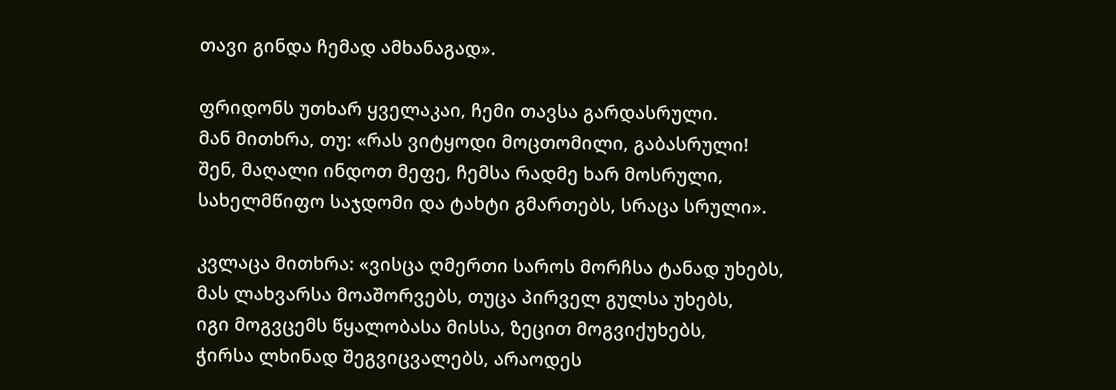თავი გინდა ჩემად ამხანაგად».

ფრიდონს უთხარ ყველაკაი‚ ჩემი თავსა გარდასრული.
მან მითხრა‚ თუ: «რას ვიტყოდი მოცთომილი‚ გაბასრული!
შენ‚ მაღალი ინდოთ მეფე‚ ჩემსა რადმე ხარ მოსრული‚
სახელმწიფო საჯდომი და ტახტი გმართებს‚ სრაცა სრული».

კვლაცა მითხრა: «ვისცა ღმერთი საროს მორჩსა ტანად უხებს‚
მას ლახვარსა მოაშორვებს‚ თუცა პირველ გულსა უხებს‚
იგი მოგვცემს წყალობასა მისსა‚ ზეცით მოგვიქუხებს‚
ჭირსა ლხინად შეგვიცვალებს‚ არაოდეს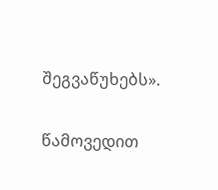შეგვაწუხებს».

წამოვედით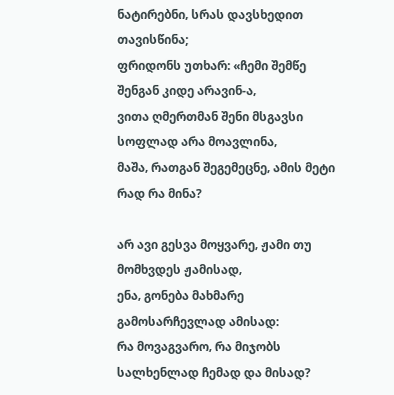ნატირებნი‚ სრას დავსხედით თავისწინა;
ფრიდონს უთხარ: «ჩემი შემწე შენგან კიდე არავინ-ა‚
ვითა ღმერთმან შენი მსგავსი სოფლად არა მოავლინა‚
მაშა‚ რათგან შეგემეცნე‚ ამის მეტი რად რა მინა?

არ ავი გესვა მოყვარე‚ ჟამი თუ მომხვდეს ჟამისად‚
ენა‚ გონება მახმარე გამოსარჩევლად ამისად:
რა მოვაგვარო‚ რა მიჯობს სალხენლად ჩემად და მისად?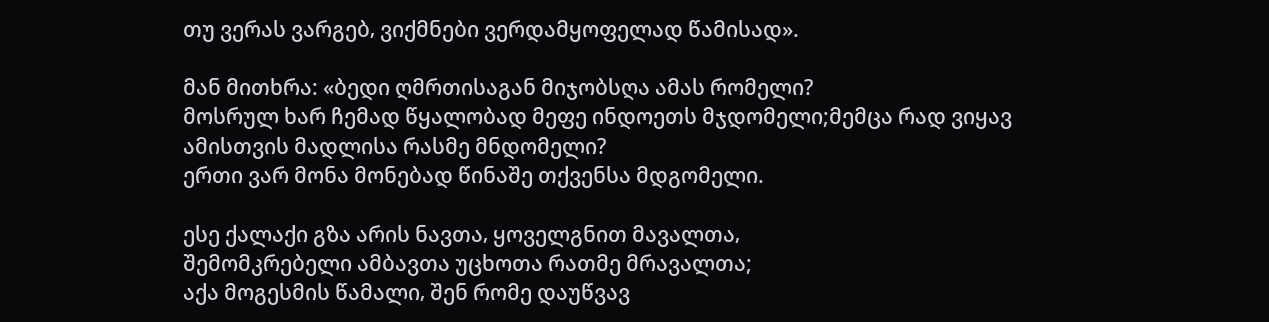თუ ვერას ვარგებ‚ ვიქმნები ვერდამყოფელად წამისად».

მან მითხრა: «ბედი ღმრთისაგან მიჯობსღა ამას რომელი?
მოსრულ ხარ ჩემად წყალობად მეფე ინდოეთს მჯდომელი;მემცა რად ვიყავ ამისთვის მადლისა რასმე მნდომელი?
ერთი ვარ მონა მონებად წინაშე თქვენსა მდგომელი.

ესე ქალაქი გზა არის ნავთა‚ ყოველგნით მავალთა‚
შემომკრებელი ამბავთა უცხოთა რათმე მრავალთა;
აქა მოგესმის წამალი‚ შენ რომე დაუწვავ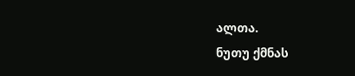ალთა.
ნუთუ ქმნას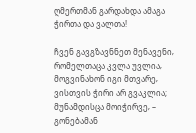ღმერთმან გარდახდა ამაგა ჭირთა და ვალთა!

ჩვენ გავგზავნნეთ მენავენი‚ რომელთაცა კვლა უვლია‚
მოგვინახონ იგი მთვარე‚ ვისთვის ჭირი არ გვაკლია;
მუნამდისცა მოიჭირვე‚ – გონებამან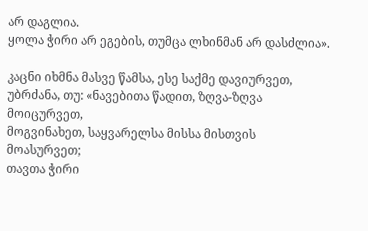არ დაგლია.
ყოლა ჭირი არ ეგების‚ თუმცა ლხინმან არ დასძლია».

კაცნი იხმნა მასვე წამსა‚ ესე საქმე დავიურვეთ‚
უბრძანა‚ თუ: «ნავებითა წადით‚ ზღვა-ზღვა მოიცურვეთ‚
მოგვინახეთ‚ საყვარელსა მისსა მისთვის მოასურვეთ;
თავთა ჭირი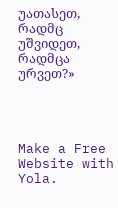უათასეთ‚ რადმც უშვიდეთ‚ რადმცა ურვეთ?»




Make a Free Website with Yola.